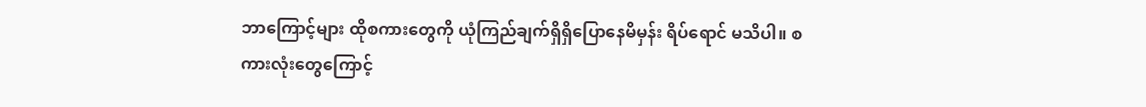ဘာကြောင့်များ ထိုစကားတွေကို ယုံကြည်ချက်ရှိရှိပြောနေမိမှန်း ရိပ်ရောင် မသိပါ။ စကားလုံးတွေကြောင့်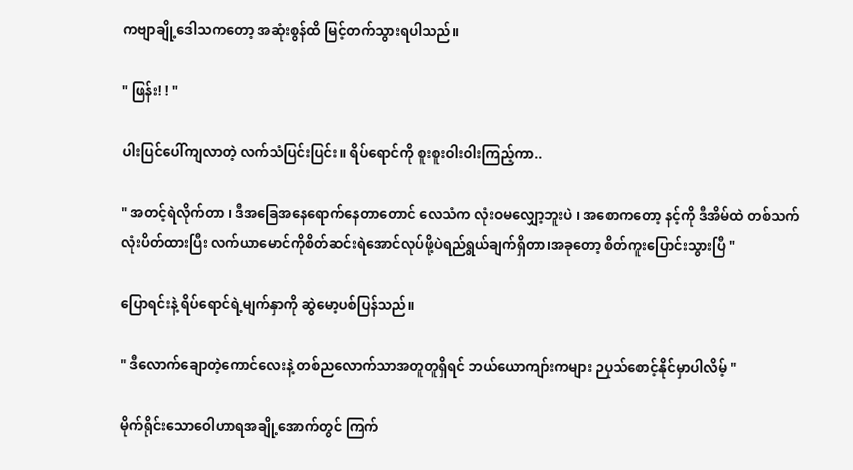ကဗျာချို့ဒေါသကတော့ အဆုံးစွန်ထိ မြင့်တက်သွားရပါသည်။

" ဖြန်း! ! "

ပါးပြင်ပေါ်ကျလာတဲ့ လက်သံပြင်းပြင်း။ ရိပ်ရောင်ကို စူးစူးဝါးဝါးကြည့်ကာ..

" အတင့်ရဲလိုက်တာ ၊ ဒီအခြေအနေရောက်နေတာတောင် လေသံက လုံးဝမလျှော့ဘူးပဲ ၊ အစောကတော့ နင့်ကို ဒီအိမ်ထဲ တစ်သက်လုံးပိတ်ထားပြီး လက်ယာမောင်ကိုစိတ်ဆင်းရဲအောင်လုပ်ဖို့ပဲရည်ရွယ်ချက်ရှိတာ၊အခုတော့ စိတ်ကူးပြောင်းသွားပြီ "

ပြောရင်းနဲ့ ရိပ်ရောင်ရဲ့မျက်နှာကို ဆွဲမော့ပစ်ပြန်သည်။

" ဒီလောက်ချောတဲ့ကောင်လေးနဲ့ တစ်ညလောက်သာအတူတူရှိရင် ဘယ်ယောကျာ်းကများ ဉပုသ်စောင့်နိုင်မှာပါလိမ့် "

မိုက်ရိုင်းသောဝေါဟာရအချို့အောက်တွင် ကြက်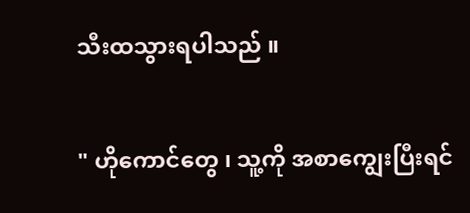သီးထသွားရပါသည် ။

" ဟိုကောင်တွေ ၊ သူ့ကို အစာကျွေးပြီးရင်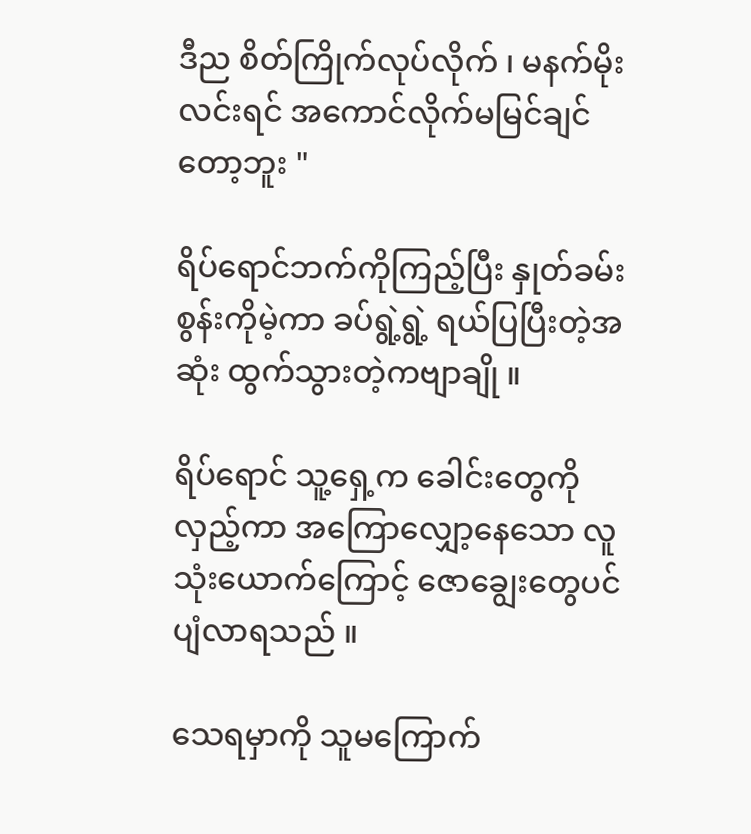ဒီည စိတ်ကြိုက်လုပ်လိုက် ၊ မနက်မိုးလင်းရင် အကောင်လိုက်မမြင်ချင်တော့ဘူး "

ရိပ်ရောင်ဘက်ကိုကြည့်ပြီး နှုတ်ခမ်းစွန်းကိုမဲ့ကာ ခပ်ရွဲ့ရွဲ့ ရယ်ပြပြီးတဲ့အဆုံး ထွက်သွားတဲ့ကဗျာချို ။

ရိပ်ရောင် သူ့ရှေ့က ခေါင်းတွေကိုလှည့်ကာ အကြောလျှော့နေသော လူသုံးယောက်ကြောင့် ဇောချွေးတွေပင်ပျံလာရသည် ။

သေရမှာကို သူမကြောက်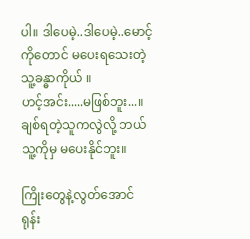ပါ။ ဒါပေမဲ့..ဒါပေမဲ့..မောင့်ကိုတောင် မပေးရသေးတဲ့ သူ့ခန္ဓာကိုယ် ။
ဟင့်အင်း.....မဖြစ်ဘူး...။
ချစ်ရတဲ့သူကလွဲလို့ ဘယ်သူ့ကိုမှ မပေးနိုင်ဘူး။

ကြိုးတွေနဲ့လွတ်အောင်ရုန်း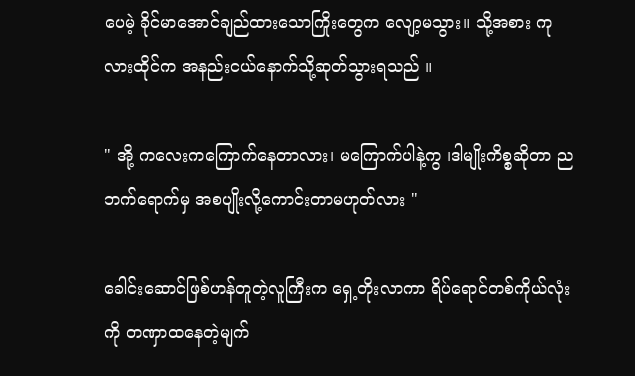ပေမဲ့ ခိုင်မာအောင်ချည်ထားသောကြိုးတွေက လျော့မသွား။ သို့အစား ကုလားထိုင်က အနည်းငယ်နောက်သို့ဆုတ်သွားရသည် ။

" အို့ ကလေးကကြောက်နေတာလား၊ မကြောက်ပါနဲ့ကွ ၊ဒါမျိုးကိစ္စဆိုတာ ညဘက်ရောက်မှ အစပျိုးလို့ကောင်းတာမဟုတ်လား "

ခေါင်းဆောင်ဖြစ်ဟန်တူတဲ့လူကြီးက ရှေ့တိုးလာကာ ရိပ်ရောင်တစ်ကိုယ်လုံးကို တဏှာထနေတဲ့မျက်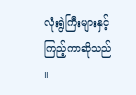လုံးရွဲကြီးများနှင့်ကြည့်ကာဆိုသည် ။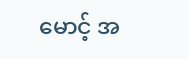မောင့် အ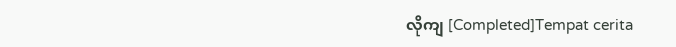လိုကျ [Completed]Tempat cerita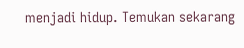menjadi hidup. Temukan sekarang